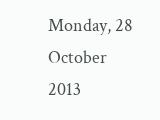Monday, 28 October 2013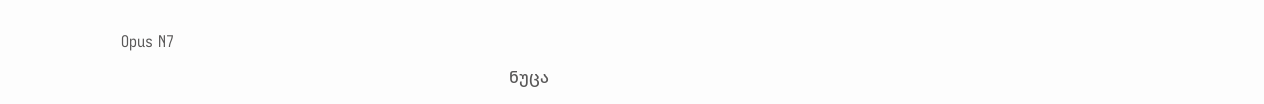Opus N7

                                                                                                 ნუცა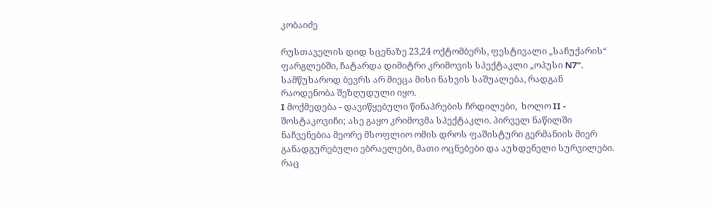კობაიძე

რუსთაველის დიდ სცენაზე 23,24 ოქტომბერს, ფესტივალი „საჩუქარის“ ფარგლებში, ჩატარდა დიმიტრი კრიმოვის სპექტაკლი „ოპუსი N7”. სამწუხაროდ ბევრს არ მიეცა მისი ნახვის საშუალება, რადგან რაოდენობა შეზღუდული იყო.
I მოქმედება - დავიწყებული წინაპრების ჩრდილები,  ხოლო II - შოსტაკოვიჩი; ასე გაყო კრიმოვმა სპექტაკლი. პირველ ნაწილში ნაჩვენებია მეორე მსოფლიო ომის დროს ფაშისტური გერმანიის მიერ განადგურებული ებრაელები, მათი ოცნებები და აუხდენელი სურვილები. რაც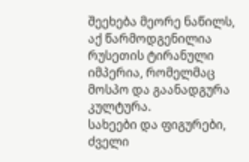შეეხება მეორე ნაწილს, აქ წარმოდგენილია რუსეთის ტირანული იმპერია, რომელმაც მოსპო და გაანადგურა კულტურა.
სახეები და ფიგურები, ძველი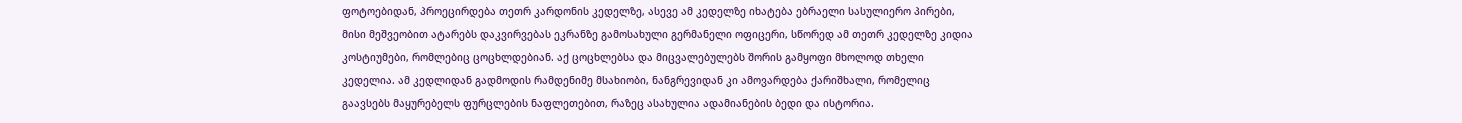ფოტოებიდან, პროეცირდება თეთრ კარდონის კედელზე, ასევე ამ კედელზე იხატება ებრაელი სასულიერო პირები, მისი მეშვეობით ატარებს დაკვირვებას ეკრანზე გამოსახული გერმანელი ოფიცერი, სწორედ ამ თეთრ კედელზე კიდია კოსტიუმები, რომლებიც ცოცხლდებიან. აქ ცოცხლებსა და მიცვალებულებს შორის გამყოფი მხოლოდ თხელი კედელია. ამ კედლიდან გადმოდის რამდენიმე მსახიობი, ნანგრევიდან კი ამოვარდება ქარიშხალი, რომელიც გაავსებს მაყურებელს ფურცლების ნაფლეთებით, რაზეც ასახულია ადამიანების ბედი და ისტორია.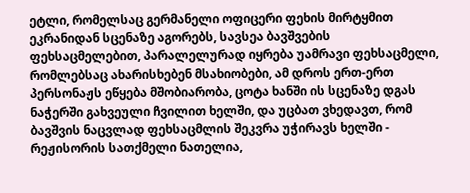ეტლი, რომელსაც გერმანელი ოფიცერი ფეხის მირტყმით ეკრანიდან სცენაზე აგორებს, სავსეა ბავშვების ფეხსაცმელებით, პარალელურად იყრება უამრავი ფეხსაცმელი, რომლებსაც ახარისხებენ მსახიობები, ამ დროს ერთ-ერთ პერსონაჟს ეწყება მშობიარობა, ცოტა ხანში ის სცენაზე დგას ნაჭერში გახვეული ჩვილით ხელში, და უცბათ ვხედავთ, რომ ბავშვის ნაცვლად ფეხსაცმლის შეკვრა უჭირავს ხელში - რეჟისორის სათქმელი ნათელია,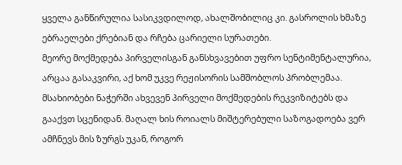ყველა განწირულია სასიკვდილოდ, ახალშობილიც კი. გასროლის ხმაზე ებრაელები ქრებიან და რჩება ცარიელი სურათები.
მეორე მოქმედება პირველისგან განსხვავებით უფრო სენტიმენტალურია, არცაა გასაკვირი, აქ ხომ უკვე რეჟისორის სამშობლოს პრობლემაა. მსახიობები ნაჭერში ახვევენ პირველი მოქმედების რეკვიზიტებს და გააქვთ სცენიდან. მაღალ ხის როიალს მიშტერებული საზოგადოება ვერ ამჩნევს მის ზურგს უკან, როგორ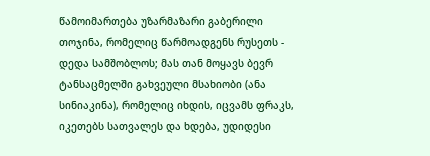წამოიმართება უზარმაზარი გაბერილი თოჯინა, რომელიც წარმოადგენს რუსეთს - დედა სამშობლოს; მას თან მოყავს ბევრ ტანსაცმელში გახვეული მსახიობი (ანა სინიაკინა), რომელიც იხდის, იცვამს ფრაკს, იკეთებს სათვალეს და ხდება, უდიდესი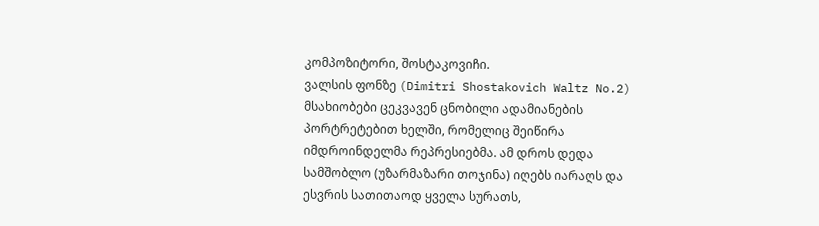კომპოზიტორი, შოსტაკოვიჩი.
ვალსის ფონზე (Dimitri Shostakovich Waltz No.2) მსახიობები ცეკვავენ ცნობილი ადამიანების პორტრეტებით ხელში, რომელიც შეიწირა იმდროინდელმა რეპრესიებმა. ამ დროს დედა სამშობლო (უზარმაზარი თოჯინა) იღებს იარაღს და ესვრის სათითაოდ ყველა სურათს,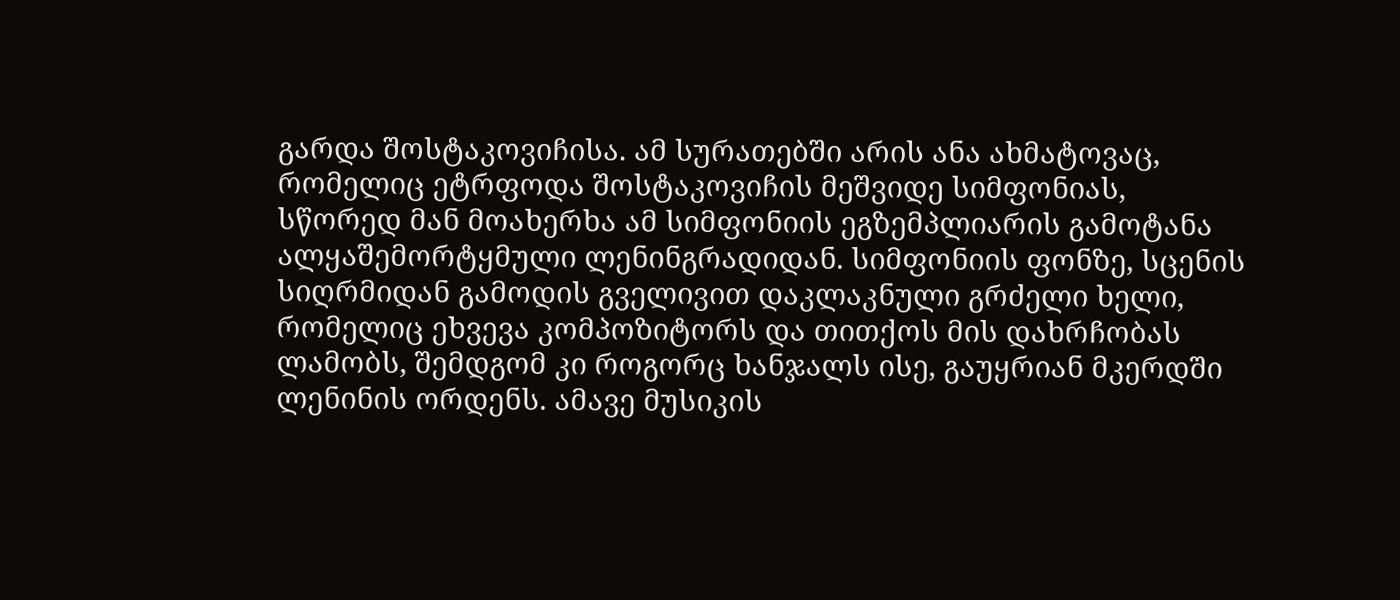გარდა შოსტაკოვიჩისა. ამ სურათებში არის ანა ახმატოვაც, რომელიც ეტრფოდა შოსტაკოვიჩის მეშვიდე სიმფონიას, სწორედ მან მოახერხა ამ სიმფონიის ეგზემპლიარის გამოტანა ალყაშემორტყმული ლენინგრადიდან. სიმფონიის ფონზე, სცენის სიღრმიდან გამოდის გველივით დაკლაკნული გრძელი ხელი, რომელიც ეხვევა კომპოზიტორს და თითქოს მის დახრჩობას ლამობს, შემდგომ კი როგორც ხანჯალს ისე, გაუყრიან მკერდში ლენინის ორდენს. ამავე მუსიკის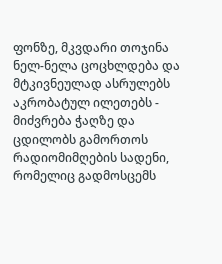ფონზე, მკვდარი თოჯინა ნელ-ნელა ცოცხლდება და მტკივნეულად ასრულებს აკრობატულ ილეთებს - მიძვრება ჭაღზე და ცდილობს გამორთოს რადიომიმღების სადენი, რომელიც გადმოსცემს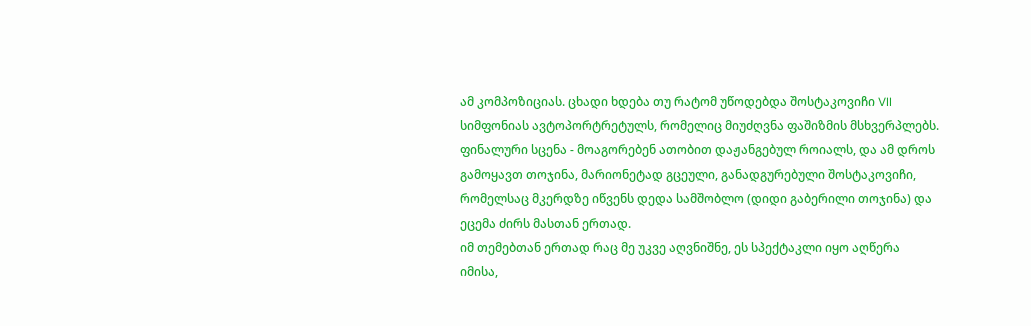ამ კომპოზიციას. ცხადი ხდება თუ რატომ უწოდებდა შოსტაკოვიჩი VII სიმფონიას ავტოპორტრეტულს, რომელიც მიუძღვნა ფაშიზმის მსხვერპლებს.
ფინალური სცენა - მოაგორებენ ათობით დაჟანგებულ როიალს, და ამ დროს გამოყავთ თოჯინა, მარიონეტად გცეული, განადგურებული შოსტაკოვიჩი, რომელსაც მკერდზე იწვენს დედა სამშობლო (დიდი გაბერილი თოჯინა) და ეცემა ძირს მასთან ერთად.
იმ თემებთან ერთად რაც მე უკვე აღვნიშნე, ეს სპექტაკლი იყო აღწერა იმისა,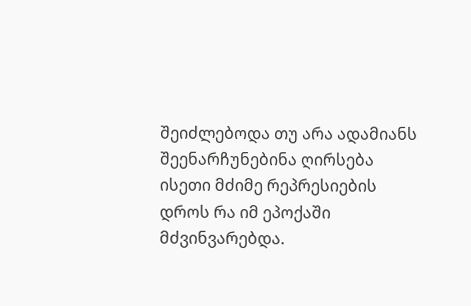შეიძლებოდა თუ არა ადამიანს შეენარჩუნებინა ღირსება ისეთი მძიმე რეპრესიების დროს რა იმ ეპოქაში მძვინვარებდა.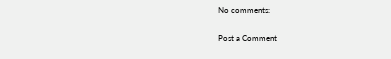No comments:

Post a Comment